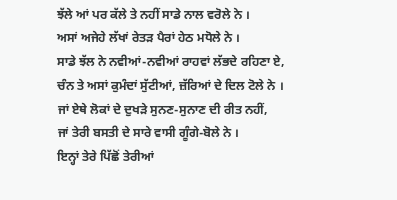ਝੱਲੇ ਆਂ ਪਰ ਕੱਲੇ ਤੇ ਨਹੀਂ ਸਾਡੇ ਨਾਲ ਵਰੋਲੇ ਨੇ ।
ਅਸਾਂ ਅਜੇਹੇ ਲੱਖਾਂ ਰੇਤੜ ਪੈਰਾਂ ਹੇਠ ਮਧੋਲੇ ਨੇ ।
ਸਾਡੇ ਝੱਲ ਨੇ ਨਵੀਆਂ-ਨਵੀਆਂ ਰਾਹਵਾਂ ਲੱਭਦੇ ਰਹਿਣਾ ਏ,
ਚੰਨ ਤੇ ਅਸਾਂ ਕੁਮੰਦਾਂ ਸੁੱਟੀਆਂ, ਜ਼ੱਰਿਆਂ ਦੇ ਦਿਲ ਟੋਲੇ ਨੇ ।
ਜਾਂ ਏਥੇ ਲੋਕਾਂ ਦੇ ਦੁਖੜੇ ਸੁਨਣ-ਸੁਨਾਣ ਦੀ ਰੀਤ ਨਹੀਂ,
ਜਾਂ ਤੇਰੀ ਬਸਤੀ ਦੇ ਸਾਰੇ ਵਾਸੀ ਗੂੰਗੇ-ਬੋਲੇ ਨੇ ।
ਇਨ੍ਹਾਂ ਤੇਰੇ ਪਿੱਛੋਂ ਤੇਰੀਆਂ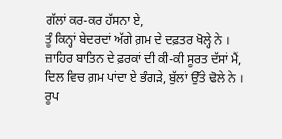ਗੱਲਾਂ ਕਰ-ਕਰ ਹੱਸਨਾ ਏ,
ਤੂੰ ਕਿਨ੍ਹਾਂ ਬੇਦਰਦਾਂ ਅੱਗੇ ਗ਼ਮ ਦੇ ਦਫ਼ਤਰ ਖੋਲ੍ਹੇ ਨੇ ।
ਜ਼ਾਹਿਰ ਬਾਤਿਨ ਦੇ ਫ਼ਰਕਾਂ ਦੀ ਕੀ-ਕੀ ਸੂਰਤ ਦੱਸਾਂ ਮੈਂ,
ਦਿਲ ਵਿਚ ਗ਼ਮ ਪਾਂਦਾ ਏ ਭੰਗੜੇ, ਬੁੱਲਾਂ ਉੱਤੇ ਢੋਲੇ ਨੇ ।
ਰੂਪ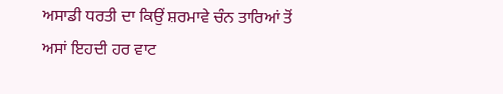ਅਸਾਡੀ ਧਰਤੀ ਦਾ ਕਿਉਂ ਸ਼ਰਮਾਵੇ ਚੰਨ ਤਾਰਿਆਂ ਤੋਂ
ਅਸਾਂ ਇਹਦੀ ਹਰ ਵਾਟ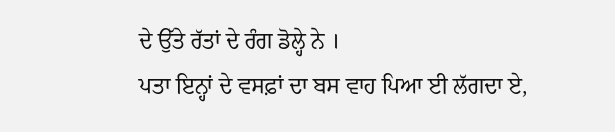ਦੇ ਉੱਤੇ ਰੱਤਾਂ ਦੇ ਰੰਗ ਡੋਲ੍ਹੇ ਨੇ ।
ਪਤਾ ਇਨ੍ਹਾਂ ਦੇ ਵਸਫ਼ਾਂ ਦਾ ਬਸ ਵਾਹ ਪਿਆ ਈ ਲੱਗਦਾ ਏ,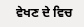ਵੇਖਣ ਦੇ ਵਿਚ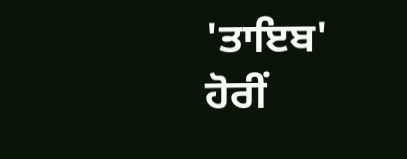'ਤਾਇਬ' ਹੋਰੀਂ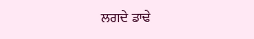ਲਗਦੇ ਡਾਢੇ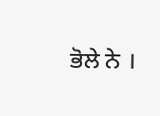ਭੋਲੇ ਨੇ ।